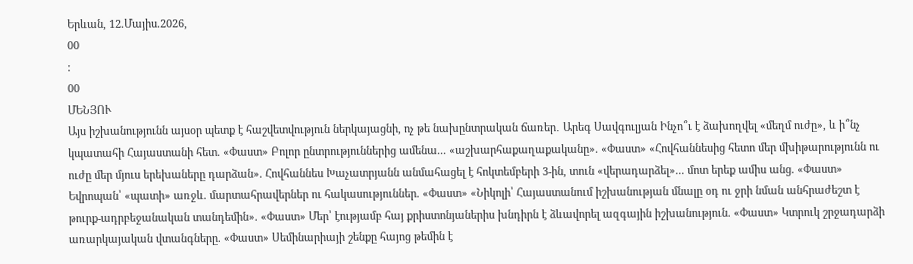Երևան, 12.Մայիս.2026,
00
:
00
ՄԵՆՅՈՒ
Այս իշխանությունն այսօր պետք է հաշվետվություն ներկայացնի, ոչ թե նախընտրական ճառեր․ Արեգ Սավգուլյան Ինչո՞ւ է ձախողվել «մեղմ ուժը», և ի՞նչ կպատահի Հայաստանի հետ. «Փաստ» Բոլոր ընտրություններից ամենա... «աշխարհաքաղաքականը». «Փաստ» «Հովհաննեսից հետո մեր մխիթարությունն ու ուժը մեր մյուս երեխաները դարձան». Հովհաննես Խաչատրյանն անմահացել է հոկտեմբերի 3-ին, տուն «վերադարձել»... մոտ երեք ամիս անց. «Փաստ» Եվրոպան՝ «պատի» առջև. մարտահրավերներ ու հակասություններ. «Փաստ» «Նիկոլի՝ Հայաստանում իշխանության մնալը օդ ու ջրի նման անհրաժեշտ է թուրք-ադրբեջանական տանդեմին». «Փաստ» Մեր՝ էությամբ հայ քրիստոնյաներիս խնդիրն է ձևավորել ազգային իշխանություն. «Փաստ» Կտրուկ շրջադարձի առարկայական վտանգները. «Փաստ» Սեմինարիայի շենքը հայոց թեմին է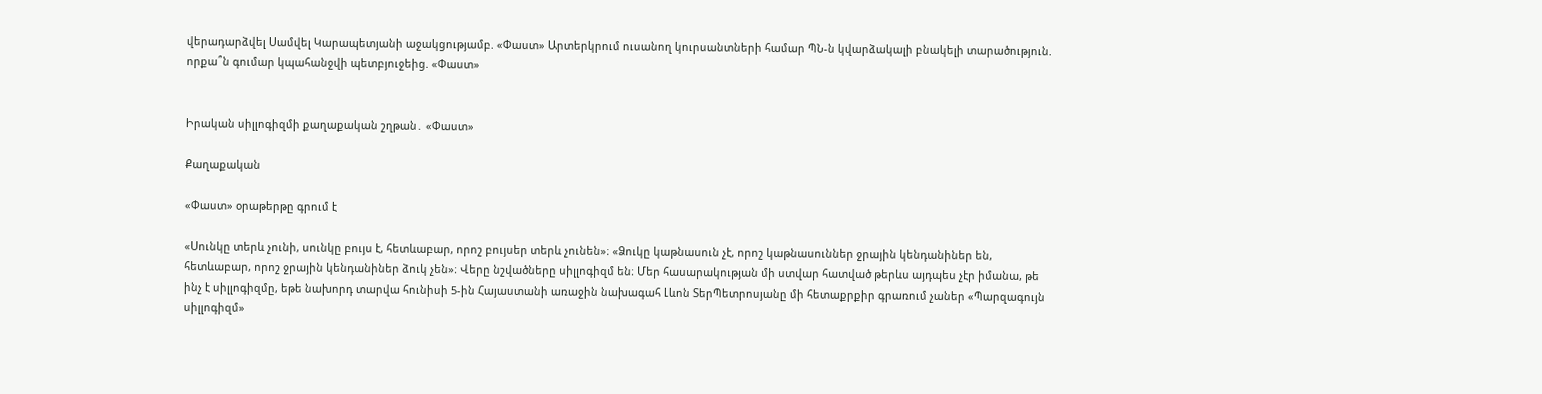վերադարձվել Սամվել Կարապետյանի աջակցությամբ. «Փաստ» Արտերկրում ուսանող կուրսանտների համար ՊՆ-ն կվարձակալի բնակելի տարածություն. որքա՞ն գումար կպահանջվի պետբյուջեից. «Փաստ»


Իրական սիլլոգիզմի քաղաքական շղթան․ «Փաստ»

Քաղաքական

«Փաստ» օրաթերթը գրում է

«Սունկը տերև չունի, սունկը բույս է, հետևաբար, որոշ բույսեր տերև չունեն»։ «Ձուկը կաթնասուն չէ, որոշ կաթնասուններ ջրային կենդանիներ են, հետևաբար, որոշ ջրային կենդանիներ ձուկ չեն»։ Վերը նշվածները սիլլոգիզմ են։ Մեր հասարակության մի ստվար հատված թերևս այդպես չէր իմանա, թե ինչ է սիլլոգիզմը, եթե նախորդ տարվա հունիսի 5-ին Հայաստանի առաջին նախագահ Լևոն ՏերՊետրոսյանը մի հետաքրքիր գրառում չաներ «Պարզագույն սիլլոգիզմ»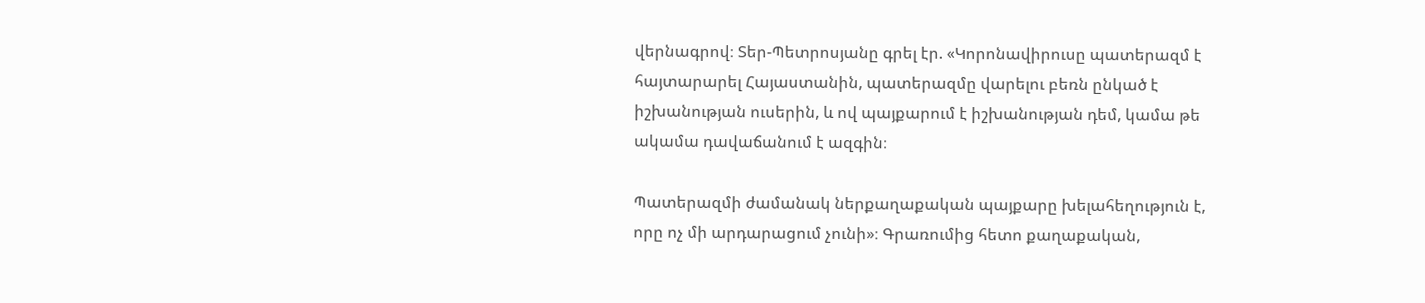վերնագրով։ Տեր-Պետրոսյանը գրել էր. «Կորոնավիրուսը պատերազմ է հայտարարել Հայաստանին, պատերազմը վարելու բեռն ընկած է իշխանության ուսերին, և ով պայքարում է իշխանության դեմ, կամա թե ակամա դավաճանում է ազգին։

Պատերազմի ժամանակ ներքաղաքական պայքարը խելահեղություն է, որը ոչ մի արդարացում չունի»։ Գրառումից հետո քաղաքական,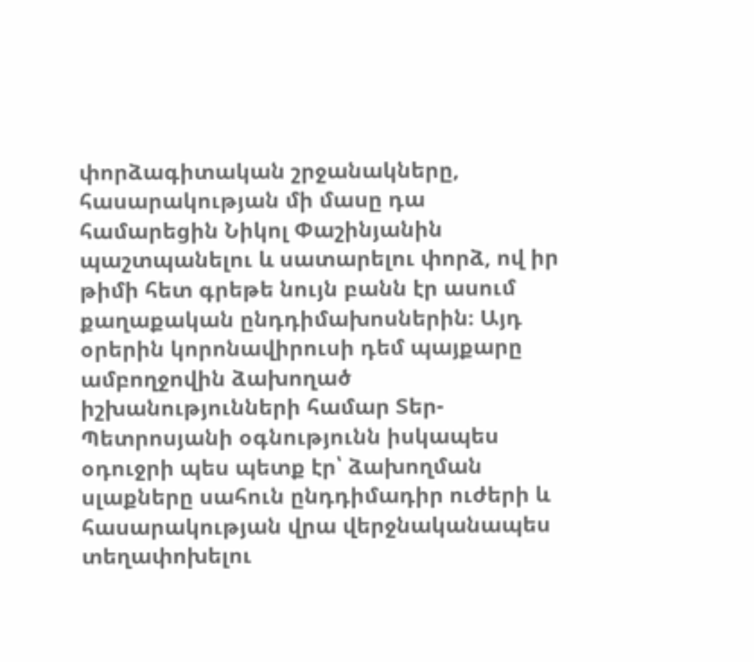փորձագիտական շրջանակները, հասարակության մի մասը դա համարեցին Նիկոլ Փաշինյանին պաշտպանելու և սատարելու փորձ, ով իր թիմի հետ գրեթե նույն բանն էր ասում քաղաքական ընդդիմախոսներին։ Այդ օրերին կորոնավիրուսի դեմ պայքարը ամբողջովին ձախողած իշխանությունների համար Տեր-Պետրոսյանի օգնությունն իսկապես օդուջրի պես պետք էր՝ ձախողման սլաքները սահուն ընդդիմադիր ուժերի և հասարակության վրա վերջնականապես տեղափոխելու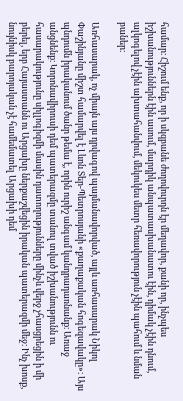համար։ Հիշում ենք, որ ի սկզբանե ժողովուրդն էր մեղավոր, քանի որ, ինչպես իշխանություններն էին ասում, մարդիկ անպատասխանատու էին, դիմակ չէին դնում, ալկոգելով չէին ախտահանվում, մեկուկես մետր հեռավորություն չէին պահում և նման բաներ։

Առհասարակ, ոչ միայն այս դրվագով պայմանավորված, այլև առհասարակ Նիկոլ Փաշինյանը միշտ համարվել է Լևոն Տեր-Պետրոսյանի «քաղաքական հոգեզավակը»։ Այս պնդումն իրականում ծանր թեմա է, որին ուրիշ անգամ կանդրադառնանք։ Առաջ անցնենք։ Կորոնավիրուսի դեմ պատերազմը տանուլ տված իշխանությունն ու հասարակությունը սիլլոգիզմի մասին դատողությունները մինչև վերջ չհասցրեցին ի մի բերել, երբ Հայաստանն ու Արցախը ներքաշվեցին իրական պատերազմի մեջ։ Ինչ խոսք, նույնիսկ բարոյական չէ համեմատել Արցախի դեմ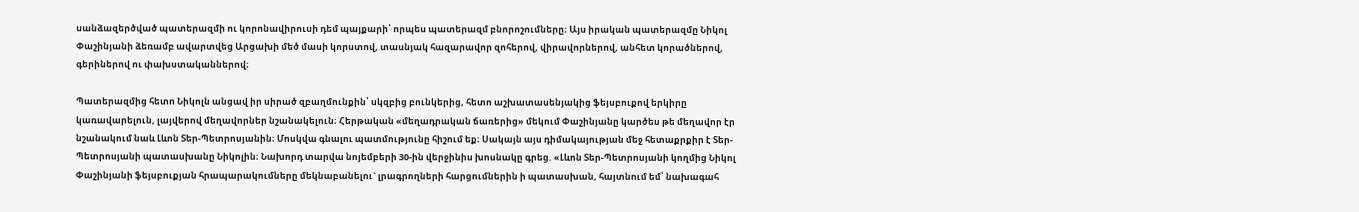սանձազերծված պատերազմի ու կորոնավիրուսի դեմ պայքարի՝ որպես պատերազմ բնորոշումները։ Այս իրական պատերազմը Նիկոլ Փաշինյանի ձեռամբ ավարտվեց Արցախի մեծ մասի կորստով, տասնյակ հազարավոր զոհերով, վիրավորներով, անհետ կորածներով, գերիներով ու փախստականներով։

Պատերազմից հետո Նիկոլն անցավ իր սիրած զբաղմունքին՝ սկզբից բունկերից, հետո աշխատասենյակից ֆեյսբուքով երկիրը կառավարելուն, լայվերով մեղավորներ նշանակելուն։ Հերթական «մեղադրական ճառերից» մեկում Փաշինյանը կարծես թե մեղավոր էր նշանակում նաև Լևոն Տեր-Պետրոսյանին։ Մոսկվա գնալու պատմությունը հիշում եք։ Սակայն այս դիմակայության մեջ հետաքրքիր է Տեր-Պետրոսյանի պատասխանը Նիկոլին։ Նախորդ տարվա նոյեմբերի 30-ին վերջինիս խոսնակը գրեց. «Լևոն Տեր-Պետրոսյանի կողմից Նիկոլ Փաշինյանի ֆեյսբուքյան հրապարակումները մեկնաբանելու` լրագրողների հարցումներին ի պատասխան, հայտնում եմ՝ նախագահ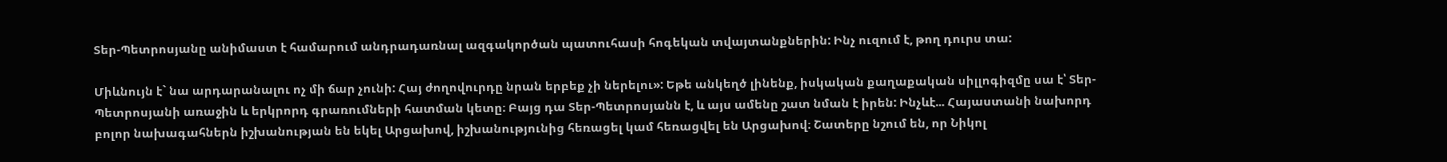Տեր-Պետրոսյանը անիմաստ է համարում անդրադառնալ ազգակործան պատուհասի հոգեկան տվայտանքներին: Ինչ ուզում է, թող դուրս տա:

Միևնույն է` նա արդարանալու ոչ մի ճար չունի: Հայ ժողովուրդը նրան երբեք չի ներելու»: Եթե անկեղծ լինենք, իսկական քաղաքական սիլլոգիզմը սա է՝ Տեր-Պետրոսյանի առաջին և երկրորդ գրառումների հատման կետը։ Բայց դա Տեր-Պետրոսյանն է, և այս ամենը շատ նման է իրեն: Ինչևէ... Հայաստանի նախորդ բոլոր նախագահներն իշխանության են եկել Արցախով, իշխանությունից հեռացել կամ հեռացվել են Արցախով։ Շատերը նշում են, որ Նիկոլ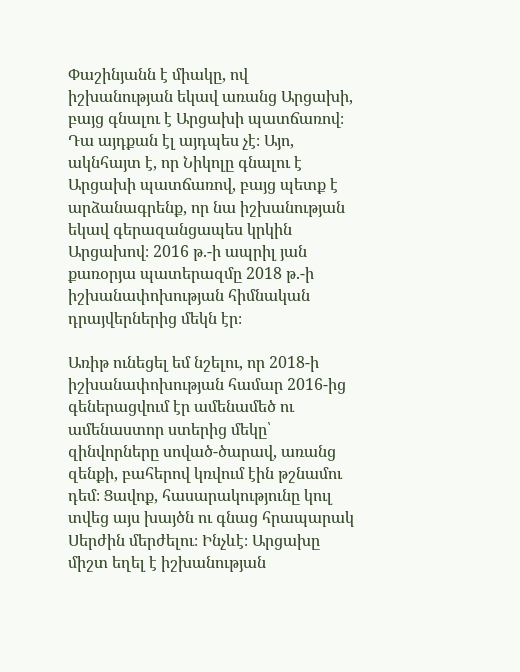Փաշինյանն է միակը, ով իշխանության եկավ առանց Արցախի, բայց գնալու է Արցախի պատճառով։ Դա այդքան էլ այդպես չէ։ Այո, ակնհայտ է, որ Նիկոլը գնալու է Արցախի պատճառով, բայց պետք է արձանագրենք, որ նա իշխանության եկավ գերազանցապես կրկին Արցախով։ 2016 թ.-ի ապրիլ յան քառօրյա պատերազմը 2018 թ.-ի իշխանափոխության հիմնական դրայվերներից մեկն էր։

Առիթ ունեցել եմ նշելու, որ 2018-ի իշխանափոխության համար 2016-ից գեներացվում էր ամենամեծ ու ամենաստոր ստերից մեկը՝ զինվորները սոված-ծարավ, առանց զենքի, բահերով կռվում էին թշնամու դեմ։ Ցավոք, հասարակությունը կուլ տվեց այս խայծն ու գնաց հրապարակ Սերժին մերժելու։ Ինչևէ։ Արցախը միշտ եղել է իշխանության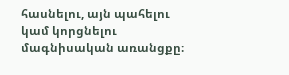հասնելու, այն պահելու կամ կորցնելու մագնիսական առանցքը։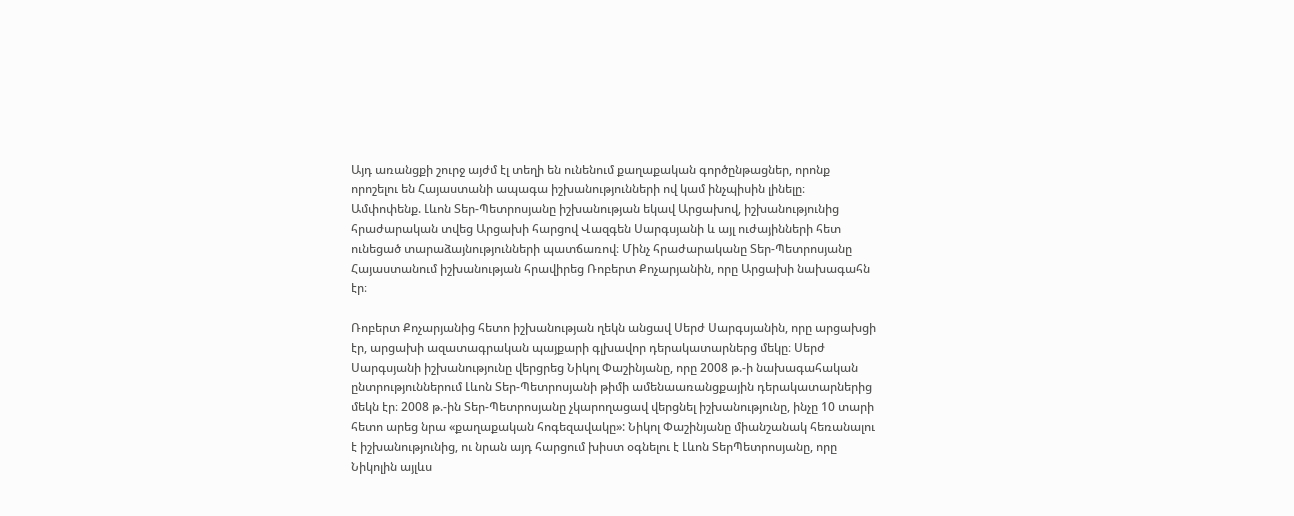Այդ առանցքի շուրջ այժմ էլ տեղի են ունենում քաղաքական գործընթացներ, որոնք որոշելու են Հայաստանի ապագա իշխանությունների ով կամ ինչպիսին լինելը։ Ամփոփենք. Լևոն Տեր-Պետրոսյանը իշխանության եկավ Արցախով, իշխանությունից հրաժարական տվեց Արցախի հարցով Վազգեն Սարգսյանի և այլ ուժայինների հետ ունեցած տարաձայնությունների պատճառով։ Մինչ հրաժարականը Տեր-Պետրոսյանը Հայաստանում իշխանության հրավիրեց Ռոբերտ Քոչարյանին, որը Արցախի նախագահն էր։

Ռոբերտ Քոչարյանից հետո իշխանության ղեկն անցավ Սերժ Սարգսյանին, որը արցախցի էր, արցախի ազատագրական պայքարի գլխավոր դերակատարներց մեկը։ Սերժ Սարգսյանի իշխանությունը վերցրեց Նիկոլ Փաշինյանը, որը 2008 թ.-ի նախագահական ընտրություններում Լևոն Տեր-Պետրոսյանի թիմի ամենաառանցքային դերակատարներից մեկն էր։ 2008 թ.-ին Տեր-Պետրոսյանը չկարողացավ վերցնել իշխանությունը, ինչը 10 տարի հետո արեց նրա «քաղաքական հոգեզավակը»: Նիկոլ Փաշինյանը միանշանակ հեռանալու է իշխանությունից, ու նրան այդ հարցում խիստ օգնելու է Լևոն ՏերՊետրոսյանը, որը Նիկոլին այլևս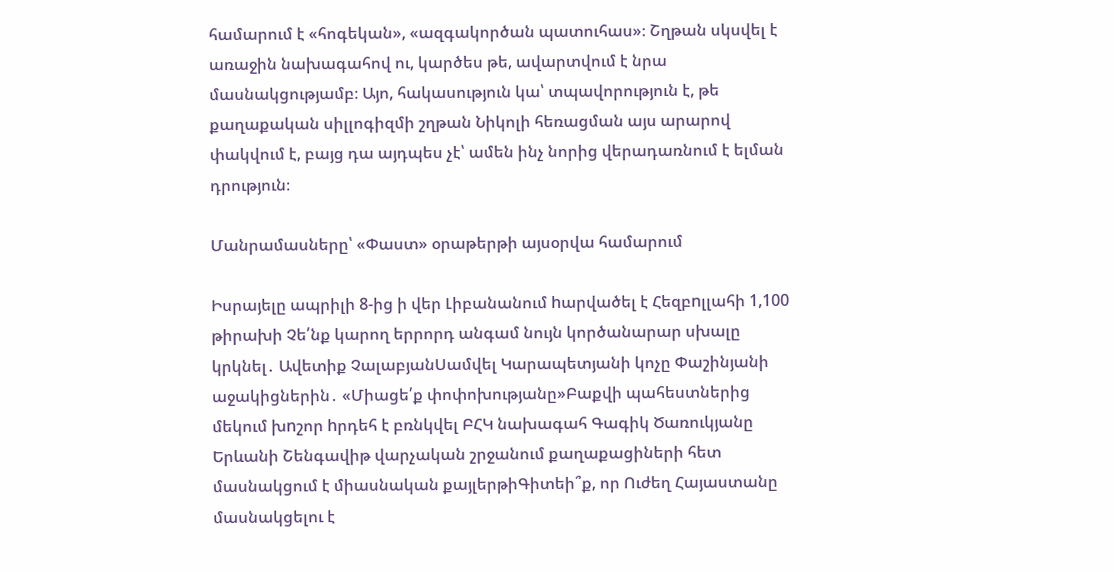համարում է «հոգեկան», «ազգակործան պատուհաս»։ Շղթան սկսվել է առաջին նախագահով ու, կարծես թե, ավարտվում է նրա մասնակցությամբ։ Այո, հակասություն կա՝ տպավորություն է, թե քաղաքական սիլլոգիզմի շղթան Նիկոլի հեռացման այս արարով փակվում է, բայց դա այդպես չէ՝ ամեն ինչ նորից վերադառնում է ելման դրություն։

Մանրամասները՝ «Փաստ» օրաթերթի այսօրվա համարում

Իսրայելը ապրիլի 8-ից ի վեր Լիբանանում hարվածել է Հեզբnլլահի 1,100 թիրախի Չե՛նք կարող երրորդ անգամ նույն կործանարար սխալը կրկնել․ Ավետիք ՉալաբյանՍամվել Կարապետյանի կոչը Փաշինյանի աջակիցներին․ «Միացե՛ք փոփոխությանը»Բաքվի պահեստներից մեկում խnշոր hրդեհ է բռնկվել ԲՀԿ նախագահ Գագիկ Ծառուկյանը Երևանի Շենգավիթ վարչական շրջանում քաղաքացիների հետ մասնակցում է միասնական քայլերթիԳիտեի՞ք, որ Ուժեղ Հայաստանը մասնակցելու է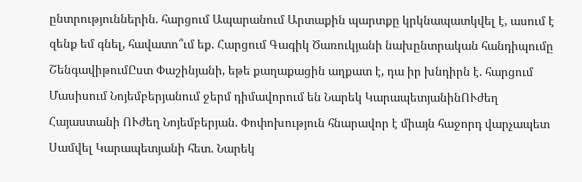ընտրություններին. հարցում Ապարանում Արտաքին պարտքը կրկնապատկվել է, ասում է զենք եմ գնել, հավատո՞ւմ եք. Հարցում Գագիկ Ծառուկյանի նախընտրական հանդիպումը ՇենգավիթումԸստ Փաշինյանի, եթե քաղաքացին աղքատ է, դա իր խնդիրն է. հարցում Մասիսում Նոյեմբերյանում ջերմ դիմավորում են Նարեկ ԿարապետյանինՈՒժեղ Հայաստանի ՈՒժեղ Նոյեմբերյան. Փոփոխություն հնարավոր է միայն հաջորդ վարչապետ Սամվել Կարապետյանի հետ. Նարեկ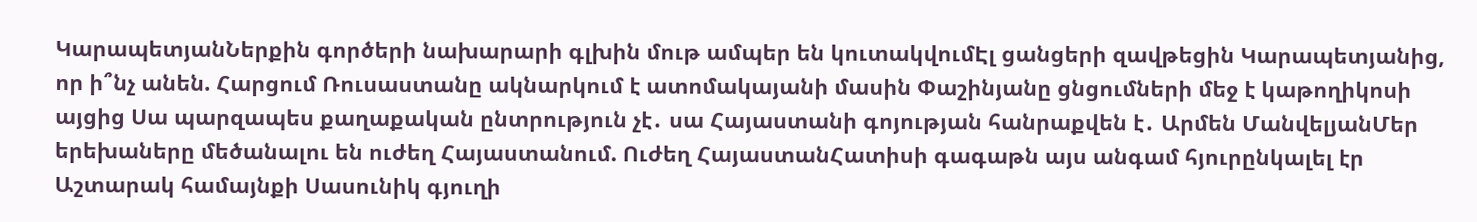ԿարապետյանՆերքին գործերի նախարարի գլխին մութ ամպեր են կուտակվումԷլ ցանցերի զավթեցին Կարապետյանից, որ ի՞նչ անեն. Հարցում Ռուսաստանը ակնարկում է ատոմակայանի մասին Փաշինյանը ցնցումների մեջ է կաթողիկոսի այցից Սա պարզապես քաղաքական ընտրություն չէ․ սա Հայաստանի գոյության հանրաքվեն է․ Արմեն ՄանվելյանՄեր երեխաները մեծանալու են ուժեղ Հայաստանում. Ուժեղ ՀայաստանՀատիսի գագաթն այս անգամ հյուրընկալել էր Աշտարակ համայնքի Սասունիկ գյուղի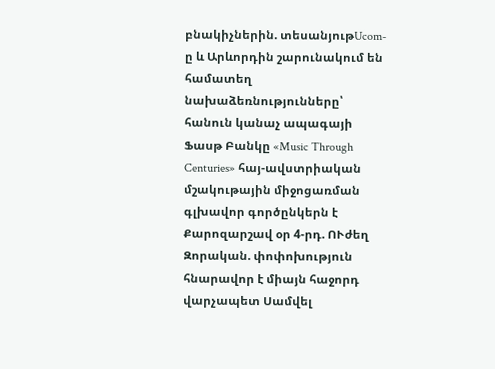բնակիչներին. տեսանյութUcom-ը և Արևորդին շարունակում են համատեղ նախաձեռնությունները՝ հանուն կանաչ ապագայի Ֆասթ Բանկը «Music Through Centuries» հայ-ավստրիական մշակութային միջոցառման գլխավոր գործընկերն է Քարոզարշավ օր 4-րդ. ՈՒժեղ Զորական. փոփոխություն հնարավոր է միայն հաջորդ վարչապետ Սամվել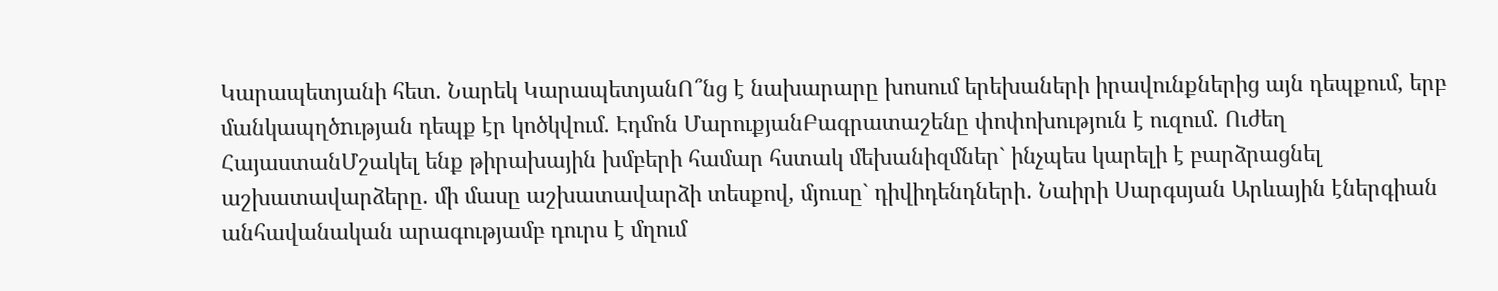Կարապետյանի հետ. Նարեկ ԿարապետյանՈ՞նց է նախարարը խոսում երեխաների իրավունքներից այն դեպքում, երբ մանկապղծnւթյան դեպք էր կոծկվում. Էդմոն ՄարուքյանԲագրատաշենը փոփոխություն է ուզում. Ուժեղ ՀայաստանՄշակել ենք թիրախային խմբերի համար հստակ մեխանիզմներ` ինչպես կարելի է բարձրացնել աշխատավարձերը. մի մասը աշխատավարձի տեսքով, մյուսը` դիվիդենդների․ Նաիրի Սարգսյան Արևային էներգիան անհավանական արագությամբ դուրս է մղում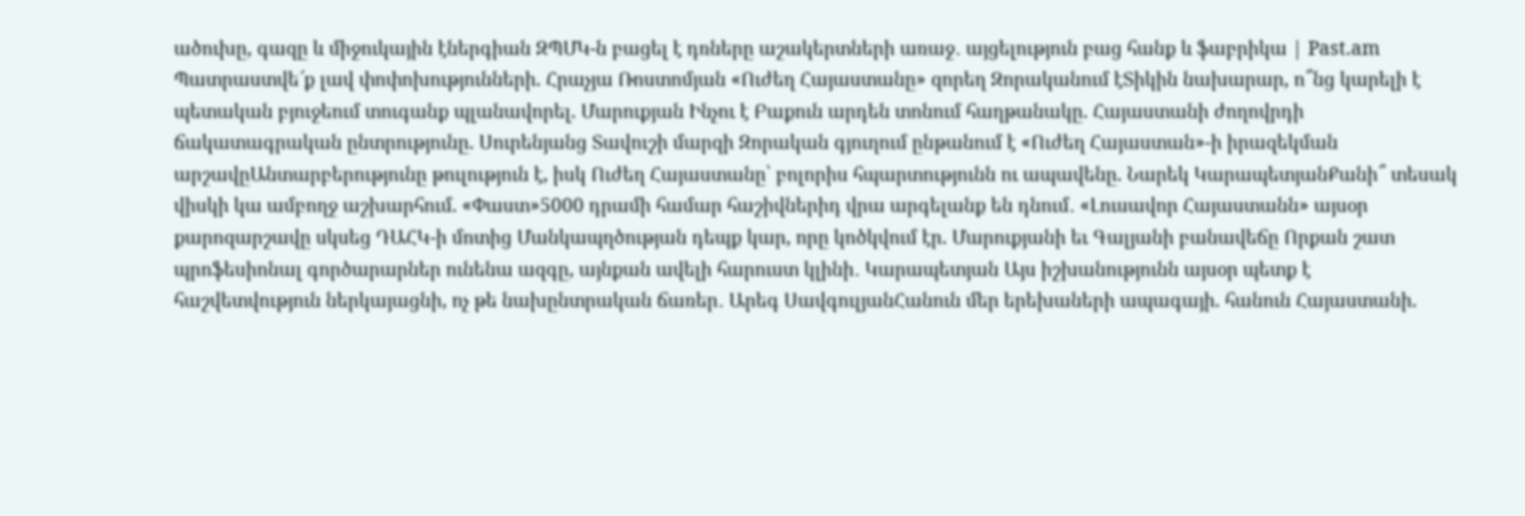ածուխը, գազը և միջուկային էներգիան ԶՊՄԿ-ն բացել է դռները աշակերտների առաջ․ այցելություն բաց հանք և ֆաբրիկա | Past.am Պատրաստվե՜ք լավ փոփոխությունների. Հրաչյա Ռոստոմյան «Ուժեղ Հայաստանը» զորեղ Զորականում էՏիկին նախարար, ո՞նց կարելի է պետական բյուջեում տուգանք պլանավորել. Մարուքյան Ինչու է Բաքուն արդեն տոնում հաղթանակը. Հայաստանի ժողովրդի ճակատագրական ընտրությունը. Սուրենյանց Տավուշի մարզի Զորական գյուղում ընթանում է «Ուժեղ Հայաստան»-ի իրազեկման արշավըԱնտարբերությունը թուլություն է, իսկ Ուժեղ Հայաստանը՝ բոլորիս հպարտությունն ու ապավենը. Նարեկ ԿարապետյանՔանի՞ տեսակ վիսկի կա ամբողջ աշխարհում. «Փաստ»5000 դրամի համար հաշիվներիդ վրա արգելանք են դնում․ «Լուսավոր Հայաստանն» այսօր քարոզարշավը սկսեց ԴԱՀԿ-ի մոտից Մանկապղծության դեպք կար, որը կոծկվում էր. Մարուքյանի եւ Գալյանի բանավեճը Որքան շատ պրոֆեսիոնալ գործարարներ ունենա ազգը, այնքան ավելի հարուստ կլինի․ Կարապետյան Այս իշխանությունն այսօր պետք է հաշվետվություն ներկայացնի, ոչ թե նախընտրական ճառեր․ Արեգ ՍավգուլյանՀանուն մեր երեխաների ապագայի. հանուն Հայաստանի.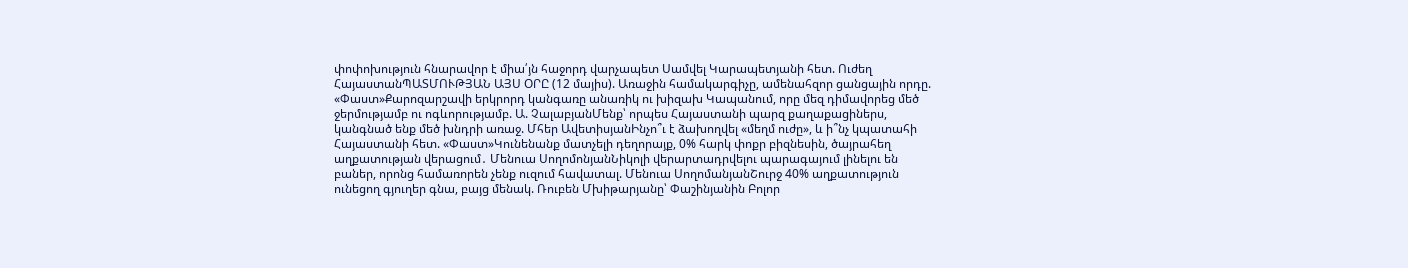փոփոխություն հնարավոր է միա՛յն հաջորդ վարչապետ Սամվել Կարապետյանի հետ. Ուժեղ ՀայաստանՊԱՏՄՈՒԹՅԱՆ ԱՅՍ ՕՐԸ (12 մայիս). Առաջին համակարգիչը, ամենահզոր ցանցային որդը. «Փաստ»Քարոզարշավի երկրորդ կանգառը անառիկ ու խիզախ Կապանում, որը մեզ դիմավորեց մեծ ջերմությամբ ու ոգևորությամբ. Ա. ՉալաբյանՄենք՝ որպես Հայաստանի պարզ քաղաքացիներս, կանգնած ենք մեծ խնդրի առաջ. Մհեր ԱվետիսյանԻնչո՞ւ է ձախողվել «մեղմ ուժը», և ի՞նչ կպատահի Հայաստանի հետ. «Փաստ»Կունենանք մատչելի դեղորայք, 0% հարկ փոքր բիզնեսին, ծայրահեղ աղքատության վերացում․ Մենուա ՍողոմոնյանՆիկոլի վերարտադրվելու պարագայում լինելու են բաներ, որոնց համառորեն չենք ուզում հավատալ. Մենուա ՍողոմանյանՇուրջ 40% աղքատություն ունեցող գյուղեր գնա, բայց մենակ. Ռուբեն Մխիթարյանը՝ Փաշինյանին Բոլոր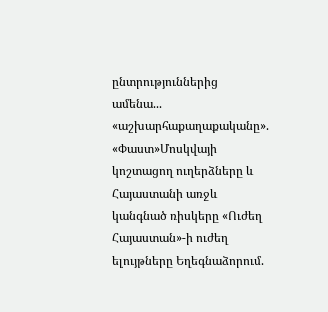ընտրություններից ամենա... «աշխարհաքաղաքականը». «Փաստ»Մոսկվայի կոշտացող ուղերձները և Հայաստանի առջև կանգնած ռիսկերը «Ուժեղ Հայաստան»-ի ուժեղ ելույթները Եղեգնաձորում.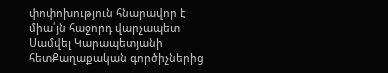փոփոխություն հնարավոր է միա՛յն հաջորդ վարչապետ Սամվել Կարապետյանի հետՔաղաքական գործիչներից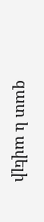զատ և ավելի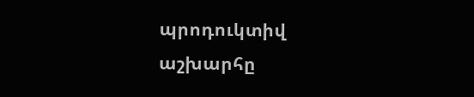պրոդուկտիվ աշխարհը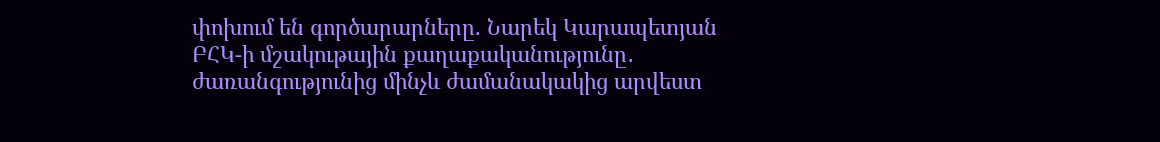փոխում են գործարարները. Նարեկ Կարապետյան ԲՀԿ-ի մշակութային քաղաքականությունը․ ժառանգությունից մինչև ժամանակակից արվեստ